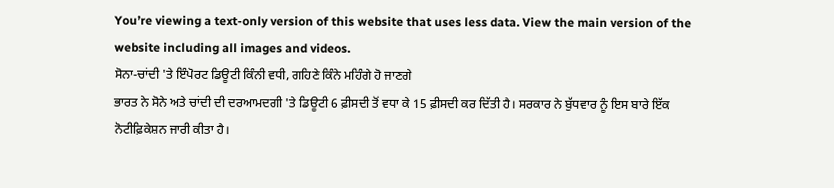You’re viewing a text-only version of this website that uses less data. View the main version of the website including all images and videos.
ਸੋਨਾ-ਚਾਂਦੀ 'ਤੇ ਇੰਪੋਰਟ ਡਿਊਟੀ ਕਿੰਨੀ ਵਧੀ, ਗਹਿਣੇ ਕਿੰਨੇ ਮਹਿੰਗੇ ਹੋ ਜਾਣਗੇ
ਭਾਰਤ ਨੇ ਸੋਨੇ ਅਤੇ ਚਾਂਦੀ ਦੀ ਦਰਆਮਦਗੀ 'ਤੇ ਡਿਊਟੀ 6 ਫ਼ੀਸਦੀ ਤੋਂ ਵਧਾ ਕੇ 15 ਫ਼ੀਸਦੀ ਕਰ ਦਿੱਤੀ ਹੈ। ਸਰਕਾਰ ਨੇ ਬੁੱਧਵਾਰ ਨੂੰ ਇਸ ਬਾਰੇ ਇੱਕ ਨੋਟੀਫ਼ਿਕੇਸ਼ਨ ਜਾਰੀ ਕੀਤਾ ਹੈ।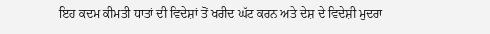ਇਹ ਕਦਮ ਕੀਮਤੀ ਧਾਤਾਂ ਦੀ ਵਿਦੇਸ਼ਾਂ ਤੋਂ ਖਰੀਦ ਘੱਟ ਕਰਨ ਅਤੇ ਦੇਸ਼ ਦੇ ਵਿਦੇਸ਼ੀ ਮੁਦਰਾ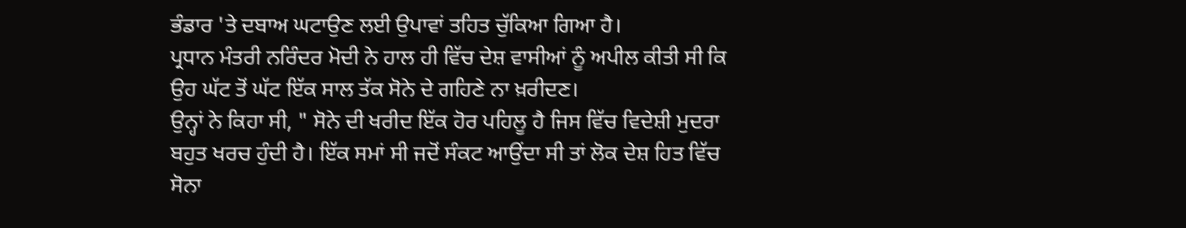ਭੰਡਾਰ 'ਤੇ ਦਬਾਅ ਘਟਾਉਣ ਲਈ ਉਪਾਵਾਂ ਤਹਿਤ ਚੁੱਕਿਆ ਗਿਆ ਹੈ।
ਪ੍ਰਧਾਨ ਮੰਤਰੀ ਨਰਿੰਦਰ ਮੋਦੀ ਨੇ ਹਾਲ ਹੀ ਵਿੱਚ ਦੇਸ਼ ਵਾਸੀਆਂ ਨੂੰ ਅਪੀਲ ਕੀਤੀ ਸੀ ਕਿ ਉਹ ਘੱਟ ਤੋਂ ਘੱਟ ਇੱਕ ਸਾਲ ਤੱਕ ਸੋਨੇ ਦੇ ਗਹਿਣੇ ਨਾ ਖ਼ਰੀਦਣ।
ਉਨ੍ਹਾਂ ਨੇ ਕਿਹਾ ਸੀ, " ਸੋਨੇ ਦੀ ਖਰੀਦ ਇੱਕ ਹੋਰ ਪਹਿਲੂ ਹੈ ਜਿਸ ਵਿੱਚ ਵਿਦੇਸ਼ੀ ਮੁਦਰਾ ਬਹੁਤ ਖਰਚ ਹੁੰਦੀ ਹੈ। ਇੱਕ ਸਮਾਂ ਸੀ ਜਦੋਂ ਸੰਕਟ ਆਉਂਦਾ ਸੀ ਤਾਂ ਲੋਕ ਦੇਸ਼ ਹਿਤ ਵਿੱਚ ਸੋਨਾ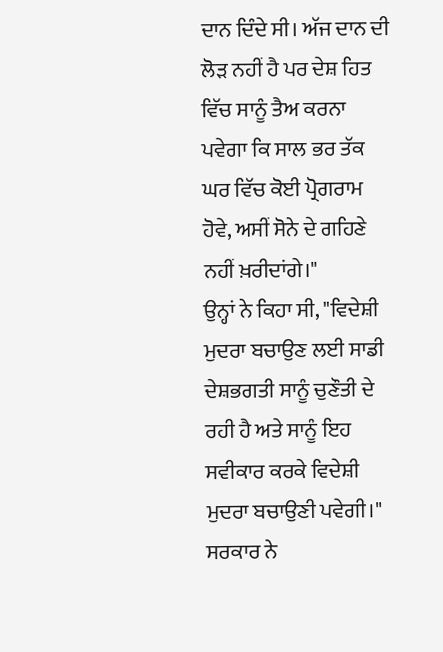ਦਾਨ ਦਿੰਦੇ ਸੀ। ਅੱਜ ਦਾਨ ਦੀ ਲੋੜ ਨਹੀਂ ਹੈ ਪਰ ਦੇਸ਼ ਹਿਤ ਵਿੱਚ ਸਾਨੂੰ ਤੈਅ ਕਰਨਾ ਪਵੇਗਾ ਕਿ ਸਾਲ ਭਰ ਤੱਕ ਘਰ ਵਿੱਚ ਕੋਈ ਪ੍ਰੋਗਰਾਮ ਹੋਵੇ, ਅਸੀਂ ਸੋਨੇ ਦੇ ਗਹਿਣੇ ਨਹੀਂ ਖ਼ਰੀਦਾਂਗੇ।"
ਉਨ੍ਹਾਂ ਨੇ ਕਿਹਾ ਸੀ, "ਵਿਦੇਸ਼ੀ ਮੁਦਰਾ ਬਚਾਉਣ ਲਈ ਸਾਡੀ ਦੇਸ਼ਭਗਤੀ ਸਾਨੂੰ ਚੁਣੌਤੀ ਦੇ ਰਹੀ ਹੈ ਅਤੇ ਸਾਨੂੰ ਇਹ ਸਵੀਕਾਰ ਕਰਕੇ ਵਿਦੇਸ਼ੀ ਮੁਦਰਾ ਬਚਾਉਣੀ ਪਵੇਗੀ।"
ਸਰਕਾਰ ਨੇ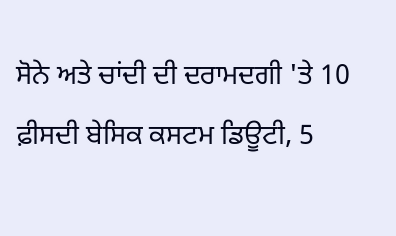ਸੋਨੇ ਅਤੇ ਚਾਂਦੀ ਦੀ ਦਰਾਮਦਗੀ 'ਤੇ 10 ਫ਼ੀਸਦੀ ਬੇਸਿਕ ਕਸਟਮ ਡਿਊਟੀ, 5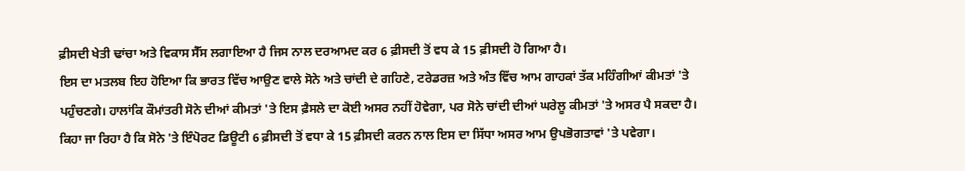ਫ਼ੀਸਦੀ ਖੇਤੀ ਢਾਂਚਾ ਅਤੇ ਵਿਕਾਸ ਸੈੱਸ ਲਗਾਇਆ ਹੈ ਜਿਸ ਨਾਲ ਦਰਆਮਦ ਕਰ 6 ਫ਼ੀਸਦੀ ਤੋਂ ਵਧ ਕੇ 15 ਫ਼ੀਸਦੀ ਹੋ ਗਿਆ ਹੈ।
ਇਸ ਦਾ ਮਤਲਬ ਇਹ ਹੋਇਆ ਕਿ ਭਾਰਤ ਵਿੱਚ ਆਉਣ ਵਾਲੇ ਸੋਨੇ ਅਤੇ ਚਾਂਦੀ ਦੇ ਗਹਿਣੇ, ਟਰੇਡਰਜ਼ ਅਤੇ ਅੰਤ ਵਿੱਚ ਆਮ ਗਾਹਕਾਂ ਤੱਕ ਮਹਿੰਗੀਆਂ ਕੀਮਤਾਂ 'ਤੇ ਪਹੁੰਚਣਗੇ। ਹਾਲਾਂਕਿ ਕੌਮਾਂਤਰੀ ਸੋਨੇ ਦੀਆਂ ਕੀਮਤਾਂ 'ਤੇ ਇਸ ਫ਼ੈਸਲੇ ਦਾ ਕੋਈ ਅਸਰ ਨਹੀਂ ਹੋਵੇਗਾ, ਪਰ ਸੋਨੇ ਚਾਂਦੀ ਦੀਆਂ ਘਰੇਲੂ ਕੀਮਤਾਂ 'ਤੇ ਅਸਰ ਪੈ ਸਕਦਾ ਹੈ।
ਕਿਹਾ ਜਾ ਰਿਹਾ ਹੈ ਕਿ ਸੋਨੇ 'ਤੇ ਇੰਪੋਰਟ ਡਿਊਟੀ 6 ਫ਼ੀਸਦੀ ਤੋਂ ਵਧਾ ਕੇ 15 ਫ਼ੀਸਦੀ ਕਰਨ ਨਾਲ ਇਸ ਦਾ ਸਿੱਧਾ ਅਸਰ ਆਮ ਉਪਭੋਗਤਾਵਾਂ 'ਤੇ ਪਵੇਗਾ।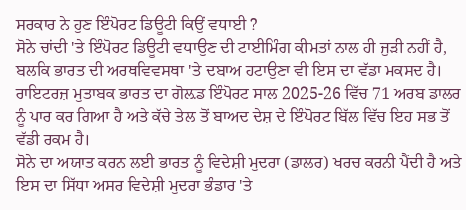ਸਰਕਾਰ ਨੇ ਹੁਣ ਇੰਪੋਰਟ ਡਿਊਟੀ ਕਿਉਂ ਵਧਾਈ ?
ਸੋਨੇ ਚਾਂਦੀ 'ਤੇ ਇੰਪੋਰਟ ਡਿਊਟੀ ਵਧਾਉਣ ਦੀ ਟਾਈਮਿੰਗ ਕੀਮਤਾਂ ਨਾਲ ਹੀ ਜੁੜੀ ਨਹੀਂ ਹੈ, ਬਲਕਿ ਭਾਰਤ ਦੀ ਅਰਥਵਿਵਸਥਾ 'ਤੇ ਦਬਾਅ ਹਟਾਉਣਾ ਵੀ ਇਸ ਦਾ ਵੱਡਾ ਮਕਸਦ ਹੈ। ਰਾਇਟਰਜ਼ ਮੁਤਾਬਕ ਭਾਰਤ ਦਾ ਗੋਲ਼ਡ ਇੰਪੋਰਟ ਸਾਲ 2025-26 ਵਿੱਚ 71 ਅਰਬ ਡਾਲਰ ਨੂੰ ਪਾਰ ਕਰ ਗਿਆ ਹੈ ਅਤੇ ਕੱਚੇ ਤੇਲ ਤੋਂ ਬਾਅਦ ਦੇਸ਼ ਦੇ ਇੰਪੋਰਟ ਬਿੱਲ ਵਿੱਚ ਇਹ ਸਭ ਤੋਂ ਵੱਡੀ ਰਕਮ ਹੈ।
ਸੋਨੇ ਦਾ ਅਯਾਤ ਕਰਨ ਲਈ ਭਾਰਤ ਨੂੰ ਵਿਦੇਸ਼ੀ ਮੁਦਰਾ (ਡਾਲਰ) ਖਰਚ ਕਰਨੀ ਪੈਂਦੀ ਹੈ ਅਤੇ ਇਸ ਦਾ ਸਿੱਧਾ ਅਸਰ ਵਿਦੇਸ਼ੀ ਮੁਦਰਾ ਭੰਡਾਰ 'ਤੇ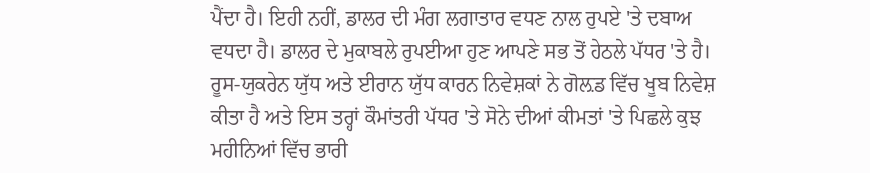ਪੈਂਦਾ ਹੈ। ਇਹੀ ਨਹੀਂ, ਡਾਲਰ ਦੀ ਮੰਗ ਲਗਾਤਾਰ ਵਧਣ ਨਾਲ ਰੁਪਏ 'ਤੇ ਦਬਾਅ ਵਧਦਾ ਹੈ। ਡਾਲਰ ਦੇ ਮੁਕਾਬਲੇ ਰੁਪਈਆ ਹੁਣ ਆਪਣੇ ਸਭ ਤੋਂ ਹੇਠਲੇ ਪੱਧਰ 'ਤੇ ਹੈ।
ਰੂਸ-ਯੁਕਰੇਨ ਯੁੱਧ ਅਤੇ ਈਰਾਨ ਯੁੱਧ ਕਾਰਨ ਨਿਵੇਸ਼ਕਾਂ ਨੇ ਗੋਲ਼ਡ ਵਿੱਚ ਖੂਬ ਨਿਵੇਸ਼ ਕੀਤਾ ਹੈ ਅਤੇ ਇਸ ਤਰ੍ਹਾਂ ਕੌਮਾਂਤਰੀ ਪੱਧਰ 'ਤੇ ਸੋਨੇ ਦੀਆਂ ਕੀਮਤਾਂ 'ਤੇ ਪਿਛਲੇ ਕੁਝ ਮਹੀਨਿਆਂ ਵਿੱਚ ਭਾਰੀ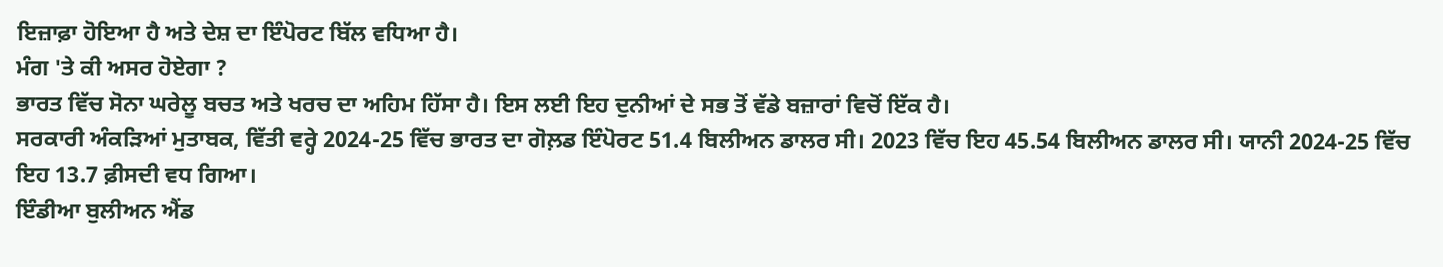ਇਜ਼ਾਫ਼ਾ ਹੋਇਆ ਹੈ ਅਤੇ ਦੇਸ਼ ਦਾ ਇੰਪੋਰਟ ਬਿੱਲ ਵਧਿਆ ਹੈ।
ਮੰਗ 'ਤੇ ਕੀ ਅਸਰ ਹੋਏਗਾ ?
ਭਾਰਤ ਵਿੱਚ ਸੋਨਾ ਘਰੇਲੂ ਬਚਤ ਅਤੇ ਖਰਚ ਦਾ ਅਹਿਮ ਹਿੱਸਾ ਹੈ। ਇਸ ਲਈ ਇਹ ਦੁਨੀਆਂ ਦੇ ਸਭ ਤੋਂ ਵੱਡੇ ਬਜ਼ਾਰਾਂ ਵਿਚੋਂ ਇੱਕ ਹੈ।
ਸਰਕਾਰੀ ਅੰਕੜਿਆਂ ਮੁਤਾਬਕ, ਵਿੱਤੀ ਵਰ੍ਹੇ 2024-25 ਵਿੱਚ ਭਾਰਤ ਦਾ ਗੋਲ਼ਡ ਇੰਪੋਰਟ 51.4 ਬਿਲੀਅਨ ਡਾਲਰ ਸੀ। 2023 ਵਿੱਚ ਇਹ 45.54 ਬਿਲੀਅਨ ਡਾਲਰ ਸੀ। ਯਾਨੀ 2024-25 ਵਿੱਚ ਇਹ 13.7 ਫ਼ੀਸਦੀ ਵਧ ਗਿਆ।
ਇੰਡੀਆ ਬੁਲੀਅਨ ਐਂਡ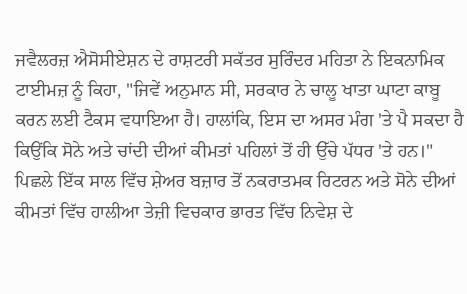ਜਵੈਲਰਜ਼ ਐਸੋਸੀਏਸ਼ਨ ਦੇ ਰਾਸ਼ਟਰੀ ਸਕੱਤਰ ਸੁਰਿੰਦਰ ਮਹਿਤਾ ਨੇ ਇਕਨਾਮਿਕ ਟਾਈਮਜ਼ ਨੂੰ ਕਿਹਾ, "ਜਿਵੇਂ ਅਨੁਮਾਨ ਸੀ, ਸਰਕਾਰ ਨੇ ਚਾਲੂ ਖਾਤਾ ਘਾਟਾ ਕਾਬੂ ਕਰਨ ਲਈ ਟੈਕਸ ਵਧਾਇਆ ਹੈ। ਹਾਲਾਂਕਿ, ਇਸ ਦਾ ਅਸਰ ਮੰਗ 'ਤੇ ਪੈ ਸਕਦਾ ਹੈ ਕਿਉਂਕਿ ਸੋਨੇ ਅਤੇ ਚਾਂਦੀ ਦੀਆਂ ਕੀਮਤਾਂ ਪਹਿਲਾਂ ਤੋਂ ਹੀ ਉੱਚੇ ਪੱਧਰ 'ਤੇ ਹਨ।"
ਪਿਛਲੇ ਇੱਕ ਸਾਲ ਵਿੱਚ ਸ਼ੇਅਰ ਬਜ਼ਾਰ ਤੋਂ ਨਕਰਾਤਮਕ ਰਿਟਰਨ ਅਤੇ ਸੋਨੇ ਦੀਆਂ ਕੀਮਤਾਂ ਵਿੱਚ ਹਾਲੀਆ ਤੇਜ਼ੀ ਵਿਚਕਾਰ ਭਾਰਤ ਵਿੱਚ ਨਿਵੇਸ਼ ਦੇ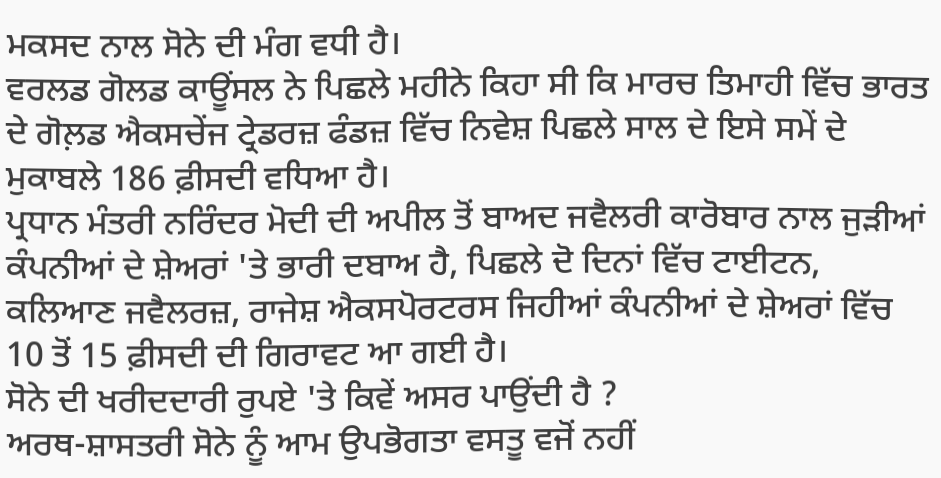ਮਕਸਦ ਨਾਲ ਸੋਨੇ ਦੀ ਮੰਗ ਵਧੀ ਹੈ।
ਵਰਲਡ ਗੋਲਡ ਕਾਊਂਸਲ ਨੇ ਪਿਛਲੇ ਮਹੀਨੇ ਕਿਹਾ ਸੀ ਕਿ ਮਾਰਚ ਤਿਮਾਹੀ ਵਿੱਚ ਭਾਰਤ ਦੇ ਗੋਲ਼ਡ ਐਕਸਚੇਂਜ ਟ੍ਰੇਡਰਜ਼ ਫੰਡਜ਼ ਵਿੱਚ ਨਿਵੇਸ਼ ਪਿਛਲੇ ਸਾਲ ਦੇ ਇਸੇ ਸਮੇਂ ਦੇ ਮੁਕਾਬਲੇ 186 ਫ਼ੀਸਦੀ ਵਧਿਆ ਹੈ।
ਪ੍ਰਧਾਨ ਮੰਤਰੀ ਨਰਿੰਦਰ ਮੋਦੀ ਦੀ ਅਪੀਲ ਤੋਂ ਬਾਅਦ ਜਵੈਲਰੀ ਕਾਰੋਬਾਰ ਨਾਲ ਜੁੜੀਆਂ ਕੰਪਨੀਆਂ ਦੇ ਸ਼ੇਅਰਾਂ 'ਤੇ ਭਾਰੀ ਦਬਾਅ ਹੈ, ਪਿਛਲੇ ਦੋ ਦਿਨਾਂ ਵਿੱਚ ਟਾਈਟਨ, ਕਲਿਆਣ ਜਵੈਲਰਜ਼, ਰਾਜੇਸ਼ ਐਕਸਪੋਰਟਰਸ ਜਿਹੀਆਂ ਕੰਪਨੀਆਂ ਦੇ ਸ਼ੇਅਰਾਂ ਵਿੱਚ 10 ਤੋਂ 15 ਫ਼ੀਸਦੀ ਦੀ ਗਿਰਾਵਟ ਆ ਗਈ ਹੈ।
ਸੋਨੇ ਦੀ ਖਰੀਦਦਾਰੀ ਰੁਪਏ 'ਤੇ ਕਿਵੇਂ ਅਸਰ ਪਾਉਂਦੀ ਹੈ ?
ਅਰਥ-ਸ਼ਾਸਤਰੀ ਸੋਨੇ ਨੂੰ ਆਮ ਉਪਭੋਗਤਾ ਵਸਤੂ ਵਜੋਂ ਨਹੀਂ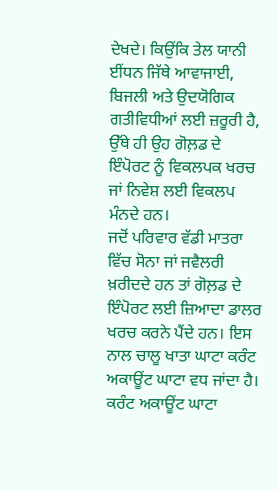ਦੇਖਦੇ। ਕਿਉਂਕਿ ਤੇਲ ਯਾਨੀ ਈਂਧਨ ਜਿੱਥੇ ਆਵਾਜਾਈ, ਬਿਜਲੀ ਅਤੇ ਉਦਯੋਗਿਕ ਗਤੀਵਿਧੀਆਂ ਲਈ ਜ਼ਰੂਰੀ ਹੈ, ਉੱਥੇ ਹੀ ਉਹ ਗੋਲ਼ਡ ਦੇ ਇੰਪੋਰਟ ਨੂੰ ਵਿਕਲਪਕ ਖਰਚ ਜਾਂ ਨਿਵੇਸ਼ ਲਈ ਵਿਕਲਪ ਮੰਨਦੇ ਹਨ।
ਜਦੋਂ ਪਰਿਵਾਰ ਵੱਡੀ ਮਾਤਰਾ ਵਿੱਚ ਸੋਨਾ ਜਾਂ ਜਵੈਲਰੀ ਖ਼ਰੀਦਦੇ ਹਨ ਤਾਂ ਗੋਲ਼ਡ ਦੇ ਇੰਪੋਰਟ ਲਈ ਜ਼ਿਆਦਾ ਡਾਲਰ ਖਰਚ ਕਰਨੇ ਪੈਂਦੇ ਹਨ। ਇਸ ਨਾਲ ਚਾਲੂ ਖਾਤਾ ਘਾਟਾ ਕਰੰਟ ਅਕਾਊਂਟ ਘਾਟਾ ਵਧ ਜਾਂਦਾ ਹੈ। ਕਰੰਟ ਅਕਾਊਂਟ ਘਾਟਾ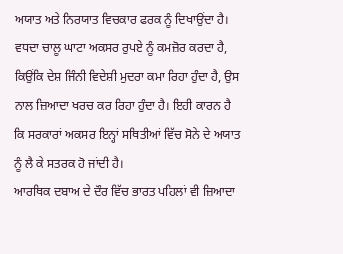ਅਯਾਤ ਅਤੇ ਨਿਰਯਾਤ ਵਿਚਕਾਰ ਫਰਕ ਨੂੰ ਦਿਖਾਉਂਦਾ ਹੈ।
ਵਧਦਾ ਚਾਲੂ ਘਾਟਾ ਅਕਸਰ ਰੁਪਏ ਨੂੰ ਕਮਜ਼ੋਰ ਕਰਦਾ ਹੈ, ਕਿਉਂਕਿ ਦੇਸ਼ ਜਿੰਨੀ ਵਿਦੇਸ਼ੀ ਮੁਦਰਾ ਕਮਾ ਰਿਹਾ ਹੁੰਦਾ ਹੈ, ਉਸ ਨਾਲ ਜ਼ਿਆਦਾ ਖਰਚ ਕਰ ਰਿਹਾ ਹੁੰਦਾ ਹੈ। ਇਹੀ ਕਾਰਨ ਹੈ ਕਿ ਸਰਕਾਰਾਂ ਅਕਸਰ ਇਨ੍ਹਾਂ ਸਥਿਤੀਆਂ ਵਿੱਚ ਸੋਨੇ ਦੇ ਅਯਾਤ ਨੂੰ ਲੈ ਕੇ ਸਤਰਕ ਹੋ ਜਾਂਦੀ ਹੈ।
ਆਰਥਿਕ ਦਬਾਅ ਦੇ ਦੌਰ ਵਿੱਚ ਭਾਰਤ ਪਹਿਲਾਂ ਵੀ ਜ਼ਿਆਦਾ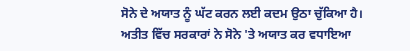ਸੋਨੇ ਦੇ ਅਯਾਤ ਨੂੰ ਘੱਟ ਕਰਨ ਲਈ ਕਦਮ ਉਠਾ ਚੁੱਕਿਆ ਹੈ।
ਅਤੀਤ ਵਿੱਚ ਸਰਕਾਰਾਂ ਨੇ ਸੋਨੇ 'ਤੇ ਅਯਾਤ ਕਰ ਵਧਾਇਆ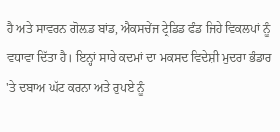ਹੈ ਅਤੇ ਸਾਵਰਨ ਗੋਲ਼ਡ ਬਾਂਡ, ਐਕਸਚੇਂਜ ਟ੍ਰੇਡਿਡ ਫੰਡ ਜਿਹੇ ਵਿਕਲਪਾਂ ਨੂੰ ਵਧਾਵਾ ਦਿੱਤਾ ਹੈ। ਇਨ੍ਹਾਂ ਸਾਰੇ ਕਦਮਾਂ ਦਾ ਮਕਸਦ ਵਿਦੇਸ਼ੀ ਮੁਦਰਾ ਭੰਡਾਰ 'ਤੇ ਦਬਾਅ ਘੱਟ ਕਰਨਾ ਅਤੇ ਰੁਪਏ ਨੂੰ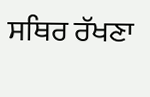ਸਥਿਰ ਰੱਖਣਾ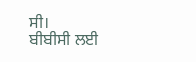ਸੀ।
ਬੀਬੀਸੀ ਲਈ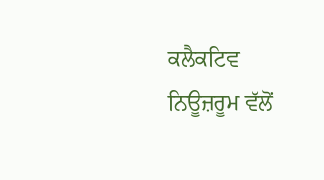ਕਲੈਕਟਿਵ ਨਿਊਜ਼ਰੂਮ ਵੱਲੋਂ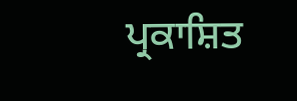ਪ੍ਰਕਾਸ਼ਿਤ